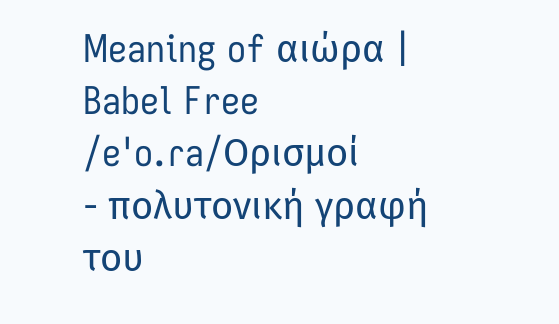Meaning of αιώρα | Babel Free
/eˈo.ɾa/Ορισμοί
- πολυτονική γραφή του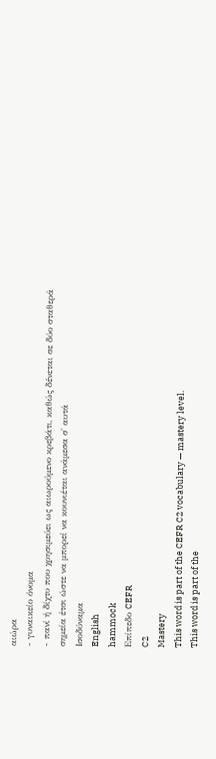αιώρα
- γυναικείο όνομα
- πανί ή δίχτυ που χρησιμεύει ως αιωρούμενο κρεβάτι, καθώς δένεται σε δύο σταθερά σημεία έτσι ώστε να μπορεί να κουνιέται ανάμεσα σ' αυτά
Ισοδύναμα
English
hammock
Επίπεδο CEFR
C2
Mastery
This word is part of the CEFR C2 vocabulary — mastery level.
This word is part of the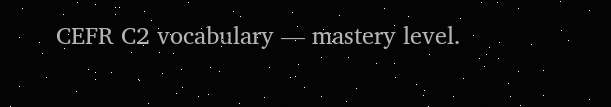CEFR C2 vocabulary — mastery level.